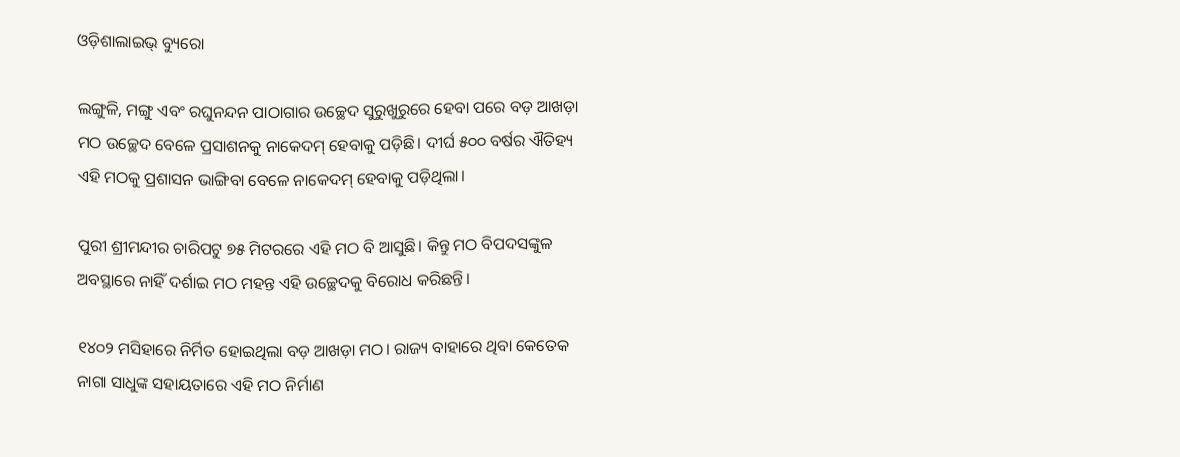ଓଡ଼ିଶାଲାଇଭ୍ ବ୍ୟୁରୋ

ଲଙ୍ଗୁଳି, ମଙ୍ଗୁ ଏବଂ ରଘୁନନ୍ଦନ ପାଠାଗାର ଉଚ୍ଛେଦ ସୁରୁଖୁରୁରେ ହେବା ପରେ ବଡ଼ ଆଖଡ଼ା ମଠ ଉଚ୍ଛେଦ ବେଳେ ପ୍ରସାଶନକୁ ନାକେଦମ୍‌ ହେବାକୁ ପଡ଼ିଛି। ଦୀର୍ଘ ୫୦୦ ବର୍ଷର ଐତିହ୍ୟ ଏହି ମଠକୁ ପ୍ରଶାସନ ଭାଙ୍ଗିବା ବେଳେ ନାକେଦମ୍‌ ହେବାକୁ ପଡ଼ିଥିଲା।

ପୁରୀ ଶ୍ରୀମନ୍ଦୀର ଚାରିପଟୁ ୭୫ ମିଟରରେ ଏହି ମଠ ବି ଆସୁଛି। କିନ୍ତୁ ମଠ ବିପଦସଙ୍କୁଳ ଅବସ୍ଥାରେ ନାହିଁ ଦର୍ଶାଇ ମଠ ମହନ୍ତ ଏହି ଉଚ୍ଛେଦକୁ ବିରୋଧ କରିଛନ୍ତି।

୧୪୦୨ ମସିହାରେ ନିର୍ମିତ ହୋଇଥିଲା ବଡ଼ ଆଖଡ଼ା ମଠ। ରାଜ୍ୟ ବାହାରେ ଥିବା କେତେକ ନାଗା ସାଧୁଙ୍କ ସହାୟତାରେ ଏହି ମଠ ନିର୍ମାଣ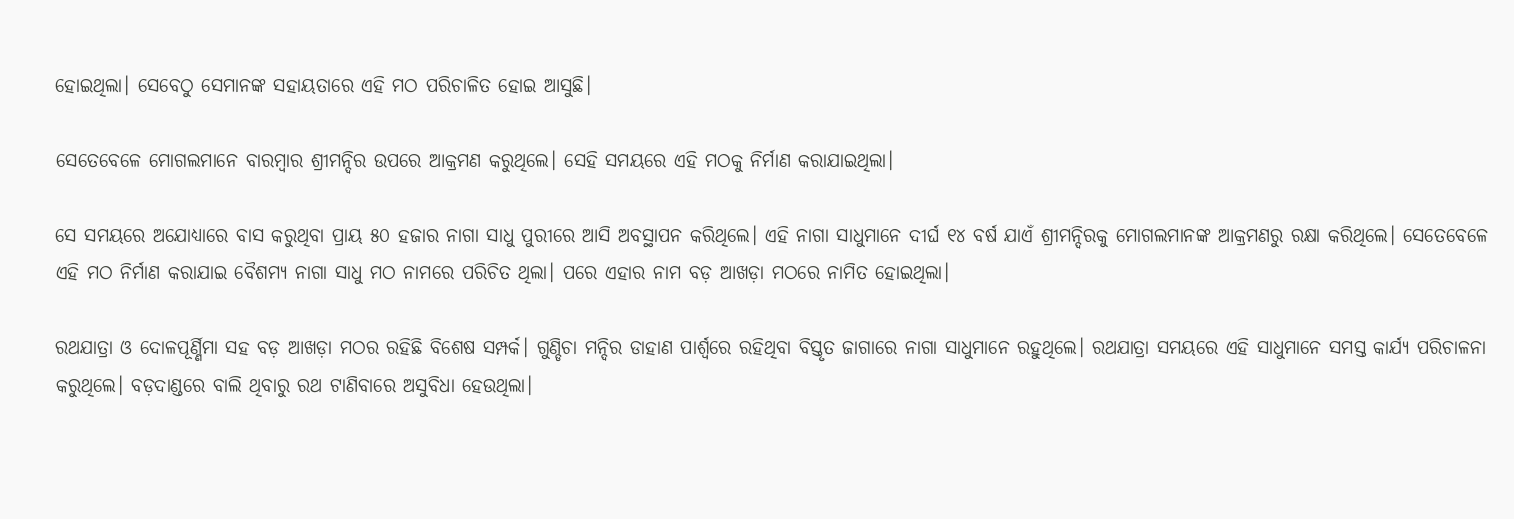ହୋଇଥିଲା। ସେବେଠୁ ସେମାନଙ୍କ ସହାୟତାରେ ଏହି ମଠ ପରିଚାଳିତ ହୋଇ ଆସୁଛି।

ସେତେବେଳେ ମୋଗଲମାନେ ବାରମ୍ବାର ଶ୍ରୀମନ୍ଦିର ଉପରେ ଆକ୍ରମଣ କରୁଥିଲେ। ସେହି ସମୟରେ ଏହି ମଠକୁ ନିର୍ମାଣ କରାଯାଇଥିଲା।

ସେ ସମୟରେ ଅଯୋଧ୍ୟାରେ ବାସ କରୁଥିବା ପ୍ରାୟ ୫୦ ହଜାର ନାଗା ସାଧୁ ପୁରୀରେ ଆସି ଅବସ୍ଥାପନ କରିଥିଲେ। ଏହି ନାଗା ସାଧୁମାନେ ଦୀର୍ଘ ୧୪ ବର୍ଷ ଯାଏଁ ଶ୍ରୀମନ୍ଦିରକୁ ମୋଗଲମାନଙ୍କ ଆକ୍ରମଣରୁ ରକ୍ଷା କରିଥିଲେ। ସେତେବେଳେ ଏହି ମଠ ନିର୍ମାଣ କରାଯାଇ ବୈଶମ୍ୟ ନାଗା ସାଧୁ ମଠ ନାମରେ ପରିଚିତ ଥିଲା। ପରେ ଏହାର ନାମ ବଡ଼ ଆଖଡ଼ା ମଠରେ ନାମିତ ହୋଇଥିଲା।

ରଥଯାତ୍ରା ଓ ଦୋଳପୂର୍ଣ୍ଣିମା ସହ ବଡ଼ ଆଖଡ଼ା ମଠର ରହିଛି ବିଶେଷ ସମ୍ପର୍କ। ଗୁଣ୍ଡିଚା ମନ୍ଦିର ଡାହାଣ ପାର୍ଶ୍ଵରେ ରହିଥିବା ବିସ୍ତୃତ ଜାଗାରେ ନାଗା ସାଧୁମାନେ ରହୁଥିଲେ। ରଥଯାତ୍ରା ସମୟରେ ଏହି ସାଧୁମାନେ ସମସ୍ତ କାର୍ଯ୍ୟ ପରିଚାଳନା କରୁଥିଲେ। ବଡ଼ଦାଣ୍ଡରେ ବାଲି ଥିବାରୁ ରଥ ଟାଣିବାରେ ଅସୁବିଧା ହେଉଥିଲା।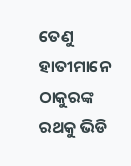ତେଣୁ ହାତୀମାନେ ଠାକୁରଙ୍କ ରଥକୁ ଭିଡି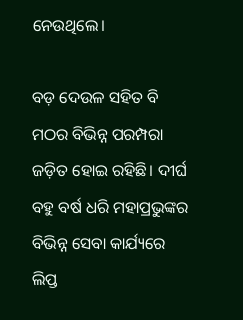ନେଉଥିଲେ।

ବଡ଼ ଦେଉଳ ସହିତ ବି ମଠର ବିଭିନ୍ନ ପରମ୍ପରା ଜଡ଼ିତ ହୋଇ ରହିଛି। ଦୀର୍ଘ ବହୁ ବର୍ଷ ଧରି ମହାପ୍ରଭୁଙ୍କର ବିଭିନ୍ନ ସେବା କାର୍ଯ୍ୟରେ ଲିପ୍ତ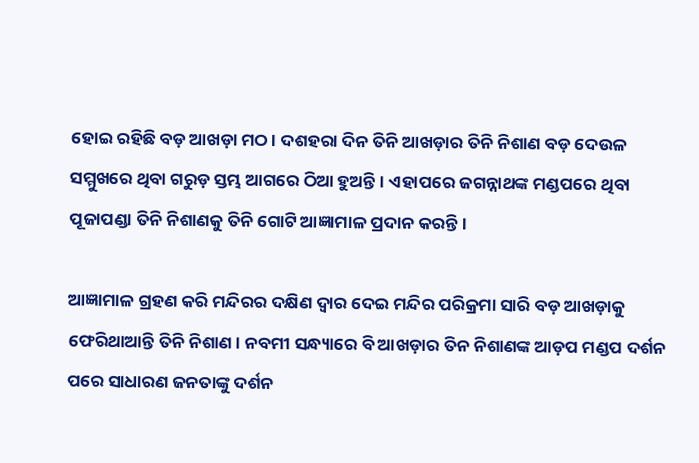ହୋଇ ରହିଛି ବଡ଼ ଆଖଡ଼ା ମଠ। ଦଶହରା ଦିନ ତିନି ଆଖଡ଼ାର ତିନି ନିଶାଣ ବଡ଼ ଦେଉଳ ସମ୍ମୁଖରେ ଥିବା ଗରୁଡ଼ ସ୍ତମ୍ଭ ଆଗରେ ଠିଆ ହୁଅନ୍ତି। ଏହାପରେ ଜଗନ୍ନାଥଙ୍କ ମଣ୍ଡପରେ ଥିବା ପୂଜାପଣ୍ଡା ତିନି ନିଶାଣକୁ ତିନି ଗୋଟି ଆଜ୍ଞାମାଳ ପ୍ରଦାନ କରନ୍ତି।

ଆଜ୍ଞାମାଳ ଗ୍ରହଣ କରି ମନ୍ଦିରର ଦକ୍ଷିଣ ଦ୍ଵାର ଦେଇ ମନ୍ଦିର ପରିକ୍ରମା ସାରି ବଡ଼ ଆଖଡ଼ାକୁ ଫେରିଥାଆନ୍ତି ତିନି ନିଶାଣ। ନବମୀ ସନ୍ଧ୍ୟାରେ ବି ଆଖଡ଼ାର ତିନ ନିଶାଣଙ୍କ ଆଡ଼ପ ମଣ୍ଡପ ଦର୍ଶନ ପରେ ସାଧାରଣ ଜନତାଙ୍କୁ ଦର୍ଶନ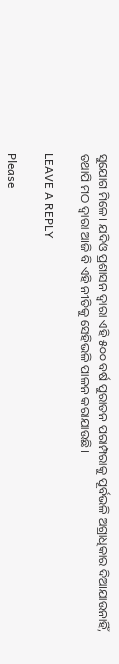ସୁଯୋଗ ମିଳେ। ଯଦିଓ ପ୍ରଶାସନ ଦ୍ଵାରା ଏହି ୫୦୦ ବର୍ଷ ପୁରାତନ ପରାମ୍ପରାକୁ ପୂର୍ବଭଳି ଅଗ୍ରାଧିକାର ଦିଆଯାଉନାହିଁ, ତଥାପି ମଠ ଦ୍ୱାରା ଆଜି ବି ଏହି ନୀତିକୁ ସେହିଭଳି ପାଳନ କରାଯାଉଛି।

LEAVE A REPLY

Please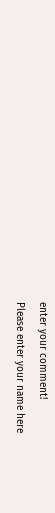enter your comment!
Please enter your name here